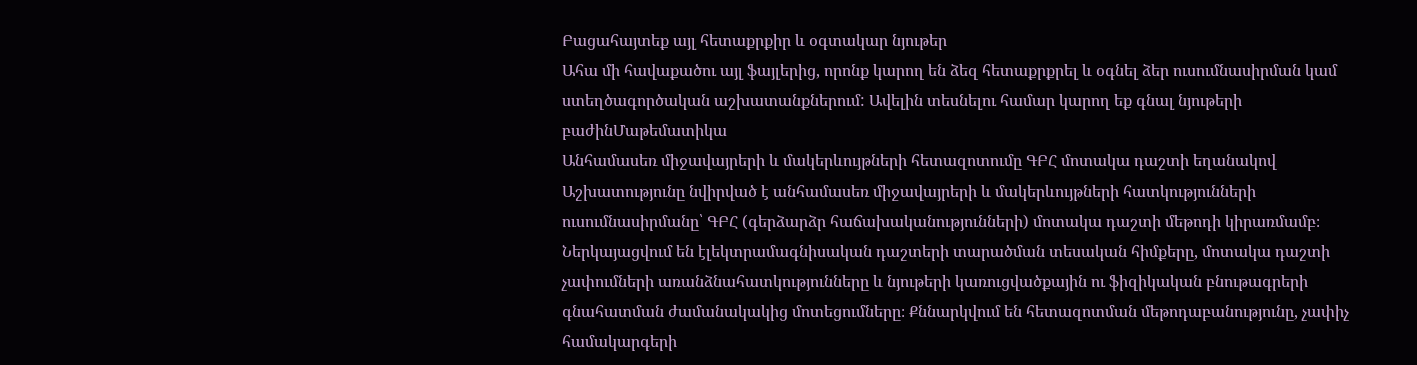Բացահայտեք այլ հետաքրքիր և օգտակար նյութեր
Ահա մի հավաքածու այլ ֆայլերից, որոնք կարող են ձեզ հետաքրքրել և օգնել ձեր ուսումնասիրման կամ ստեղծագործական աշխատանքներում: Ավելին տեսնելու համար կարող եք գնալ նյութերի բաժինՄաթեմատիկա
Անհամասեռ միջավայրերի և մակերևույթների հետազոտումը ԳԲՀ մոտակա դաշտի եղանակով
Աշխատությունը նվիրված է անհամասեռ միջավայրերի և մակերևույթների հատկությունների ուսումնասիրմանը՝ ԳԲՀ (գերձարձր հաճախականությունների) մոտակա դաշտի մեթոդի կիրառմամբ։ Ներկայացվում են էլեկտրամագնիսական դաշտերի տարածման տեսական հիմքերը, մոտակա դաշտի չափումների առանձնահատկությունները և նյութերի կառուցվածքային ու ֆիզիկական բնութագրերի գնահատման ժամանակակից մոտեցումները։ Քննարկվում են հետազոտման մեթոդաբանությունը, չափիչ համակարգերի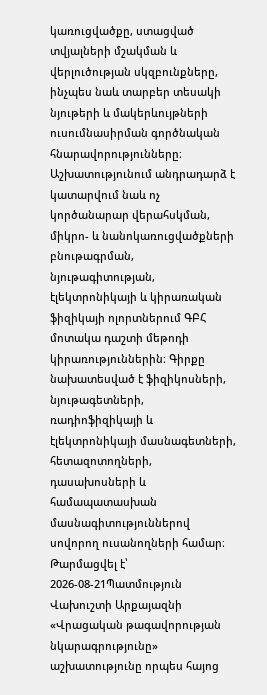կառուցվածքը, ստացված տվյալների մշակման և վերլուծության սկզբունքները, ինչպես նաև տարբեր տեսակի նյութերի և մակերևույթների ուսումնասիրման գործնական հնարավորությունները։ Աշխատությունում անդրադարձ է կատարվում նաև ոչ կործանարար վերահսկման, միկրո- և նանոկառուցվածքների բնութագրման, նյութագիտության, էլեկտրոնիկայի և կիրառական ֆիզիկայի ոլորտներում ԳԲՀ մոտակա դաշտի մեթոդի կիրառություններին։ Գիրքը նախատեսված է ֆիզիկոսների, նյութագետների, ռադիոֆիզիկայի և էլեկտրոնիկայի մասնագետների, հետազոտողների, դասախոսների և համապատասխան մասնագիտություններով սովորող ուսանողների համար։
Թարմացվել է՝ 2026-08-21Պատմություն
Վախուշտի Արքայազնի «Վրացական թագավորության նկարագրությունը» աշխատությունը որպես հայոց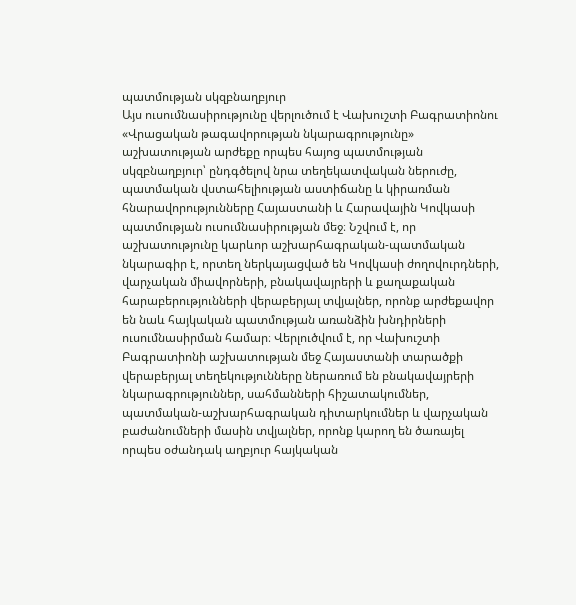պատմության սկզբնաղբյուր
Այս ուսումնասիրությունը վերլուծում է Վախուշտի Բագրատիոնու «Վրացական թագավորության նկարագրությունը» աշխատության արժեքը որպես հայոց պատմության սկզբնաղբյուր՝ ընդգծելով նրա տեղեկատվական ներուժը, պատմական վստահելիության աստիճանը և կիրառման հնարավորությունները Հայաստանի և Հարավային Կովկասի պատմության ուսումնասիրության մեջ։ Նշվում է, որ աշխատությունը կարևոր աշխարհագրական-պատմական նկարագիր է, որտեղ ներկայացված են Կովկասի ժողովուրդների, վարչական միավորների, բնակավայրերի և քաղաքական հարաբերությունների վերաբերյալ տվյալներ, որոնք արժեքավոր են նաև հայկական պատմության առանձին խնդիրների ուսումնասիրման համար։ Վերլուծվում է, որ Վախուշտի Բագրատիոնի աշխատության մեջ Հայաստանի տարածքի վերաբերյալ տեղեկությունները ներառում են բնակավայրերի նկարագրություններ, սահմանների հիշատակումներ, պատմական-աշխարհագրական դիտարկումներ և վարչական բաժանումների մասին տվյալներ, որոնք կարող են ծառայել որպես օժանդակ աղբյուր հայկական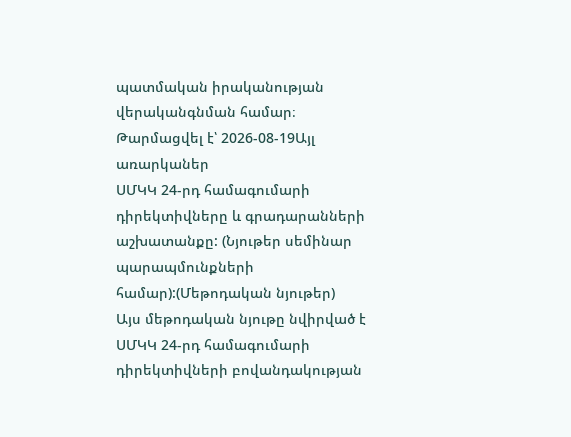պատմական իրականության վերականգնման համար։
Թարմացվել է՝ 2026-08-19Այլ առարկաներ
ՍՄԿԿ 24-րդ համագումարի դիրեկտիվները և գրադարանների աշխատանքը: (Նյութեր սեմինար պարապմունքների համար):(Մեթոդական նյութեր)
Այս մեթոդական նյութը նվիրված է ՍՄԿԿ 24-րդ համագումարի դիրեկտիվների բովանդակության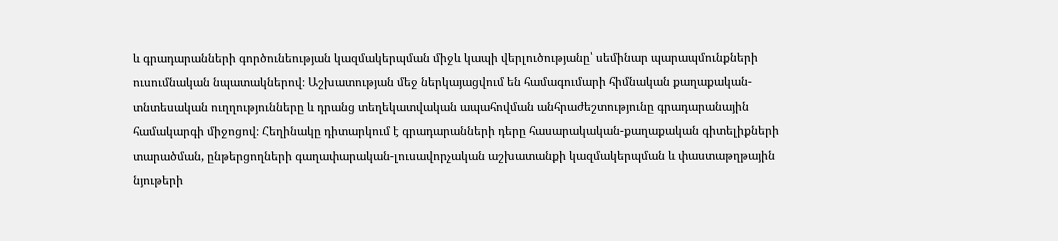և գրադարանների գործունեության կազմակերպման միջև կապի վերլուծությանը՝ սեմինար պարապմունքների ուսումնական նպատակներով։ Աշխատության մեջ ներկայացվում են համագումարի հիմնական քաղաքական-տնտեսական ուղղությունները և դրանց տեղեկատվական ապահովման անհրաժեշտությունը գրադարանային համակարգի միջոցով։ Հեղինակը դիտարկում է գրադարանների դերը հասարակական-քաղաքական գիտելիքների տարածման, ընթերցողների գաղափարական-լուսավորչական աշխատանքի կազմակերպման և փաստաթղթային նյութերի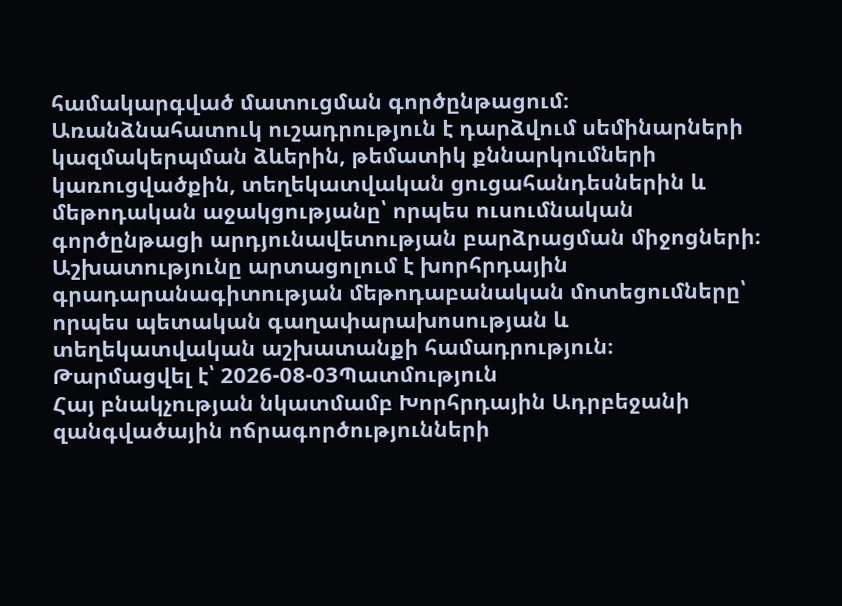համակարգված մատուցման գործընթացում։ Առանձնահատուկ ուշադրություն է դարձվում սեմինարների կազմակերպման ձևերին, թեմատիկ քննարկումների կառուցվածքին, տեղեկատվական ցուցահանդեսներին և մեթոդական աջակցությանը՝ որպես ուսումնական գործընթացի արդյունավետության բարձրացման միջոցների։ Աշխատությունը արտացոլում է խորհրդային գրադարանագիտության մեթոդաբանական մոտեցումները՝ որպես պետական գաղափարախոսության և տեղեկատվական աշխատանքի համադրություն։
Թարմացվել է՝ 2026-08-03Պատմություն
Հայ բնակչության նկատմամբ Խորհրդային Ադրբեջանի զանգվածային ոճրագործությունների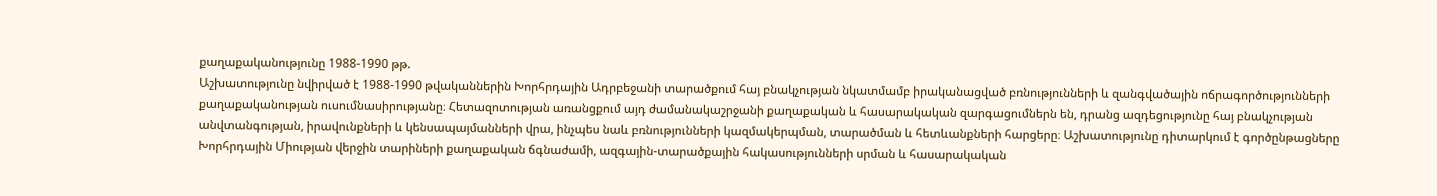քաղաքականությունը 1988-1990 թթ.
Աշխատությունը նվիրված է 1988-1990 թվականներին Խորհրդային Ադրբեջանի տարածքում հայ բնակչության նկատմամբ իրականացված բռնությունների և զանգվածային ոճրագործությունների քաղաքականության ուսումնասիրությանը։ Հետազոտության առանցքում այդ ժամանակաշրջանի քաղաքական և հասարակական զարգացումներն են, դրանց ազդեցությունը հայ բնակչության անվտանգության, իրավունքների և կենսապայմանների վրա, ինչպես նաև բռնությունների կազմակերպման, տարածման և հետևանքների հարցերը։ Աշխատությունը դիտարկում է գործընթացները Խորհրդային Միության վերջին տարիների քաղաքական ճգնաժամի, ազգային-տարածքային հակասությունների սրման և հասարակական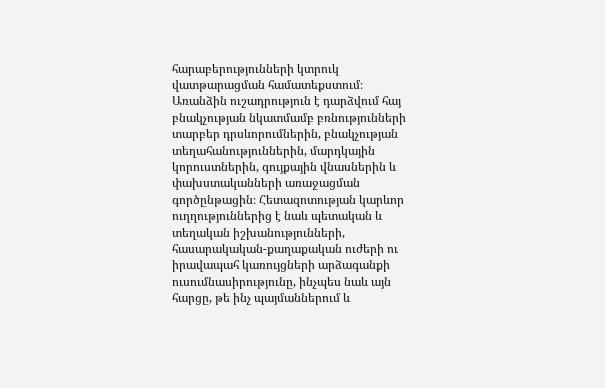հարաբերությունների կտրուկ վատթարացման համատեքստում։ Առանձին ուշադրություն է դարձվում հայ բնակչության նկատմամբ բռնությունների տարբեր դրսևորումներին, բնակչության տեղահանություններին, մարդկային կորուստներին, գույքային վնասներին և փախստականների առաջացման գործընթացին։ Հետազոտության կարևոր ուղղություններից է նաև պետական և տեղական իշխանությունների, հասարակական-քաղաքական ուժերի ու իրավապահ կառույցների արձագանքի ուսումնասիրությունը, ինչպես նաև այն հարցը, թե ինչ պայմաններում և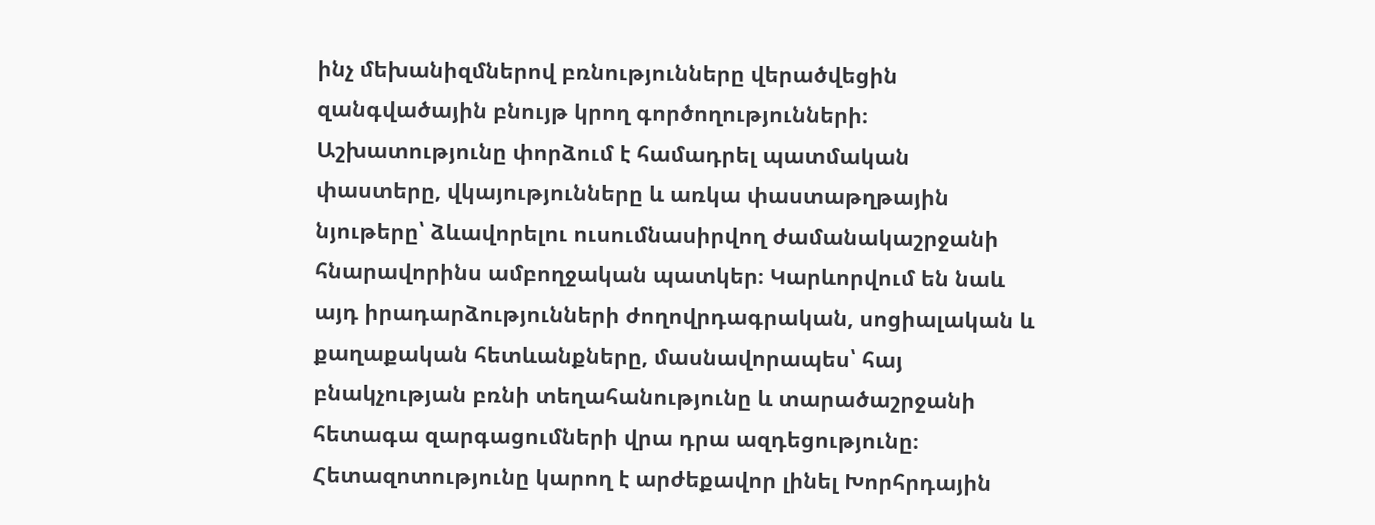ինչ մեխանիզմներով բռնությունները վերածվեցին զանգվածային բնույթ կրող գործողությունների։ Աշխատությունը փորձում է համադրել պատմական փաստերը, վկայությունները և առկա փաստաթղթային նյութերը՝ ձևավորելու ուսումնասիրվող ժամանակաշրջանի հնարավորինս ամբողջական պատկեր։ Կարևորվում են նաև այդ իրադարձությունների ժողովրդագրական, սոցիալական և քաղաքական հետևանքները, մասնավորապես՝ հայ բնակչության բռնի տեղահանությունը և տարածաշրջանի հետագա զարգացումների վրա դրա ազդեցությունը։ Հետազոտությունը կարող է արժեքավոր լինել Խորհրդային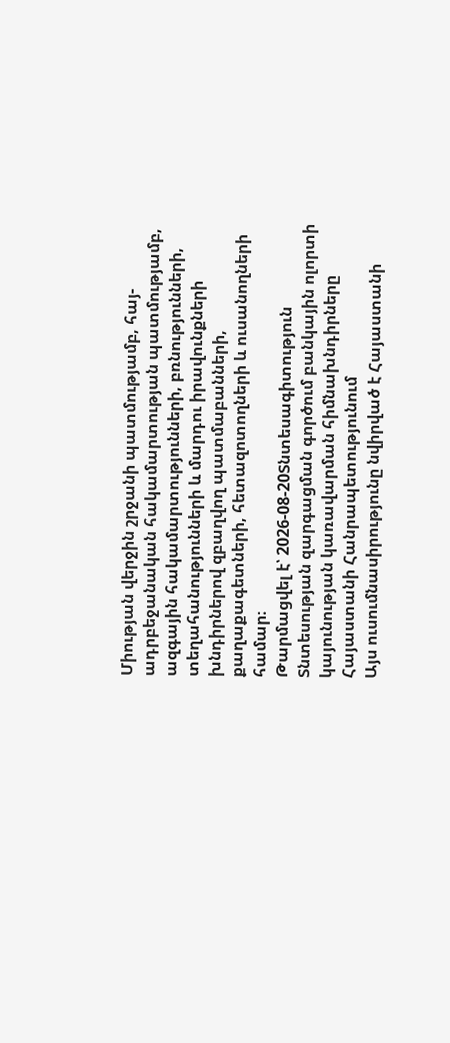Միության վերջին շրջանի պատմությամբ, հայ-ադրբեջանական հակամարտության պատմությամբ, ազգային հակամարտությունների, բռնությունների, տեղահանությունների և մարդու իրավունքների խնդիրներով զբաղվող պատմաբանների, քաղաքագետների, հետազոտողների և ուսանողների համար։
Թարմացվել է՝ 2026-08-20Տնտեսագիտություն
Տնտեսության զարգացման գործում բանկային ոլորտի կայունության կառավարման հիմնախնդիրները Հայաստանի Հանրապետությունում
Այս ուսումնասիրությունը նվիրված է Հայաստանի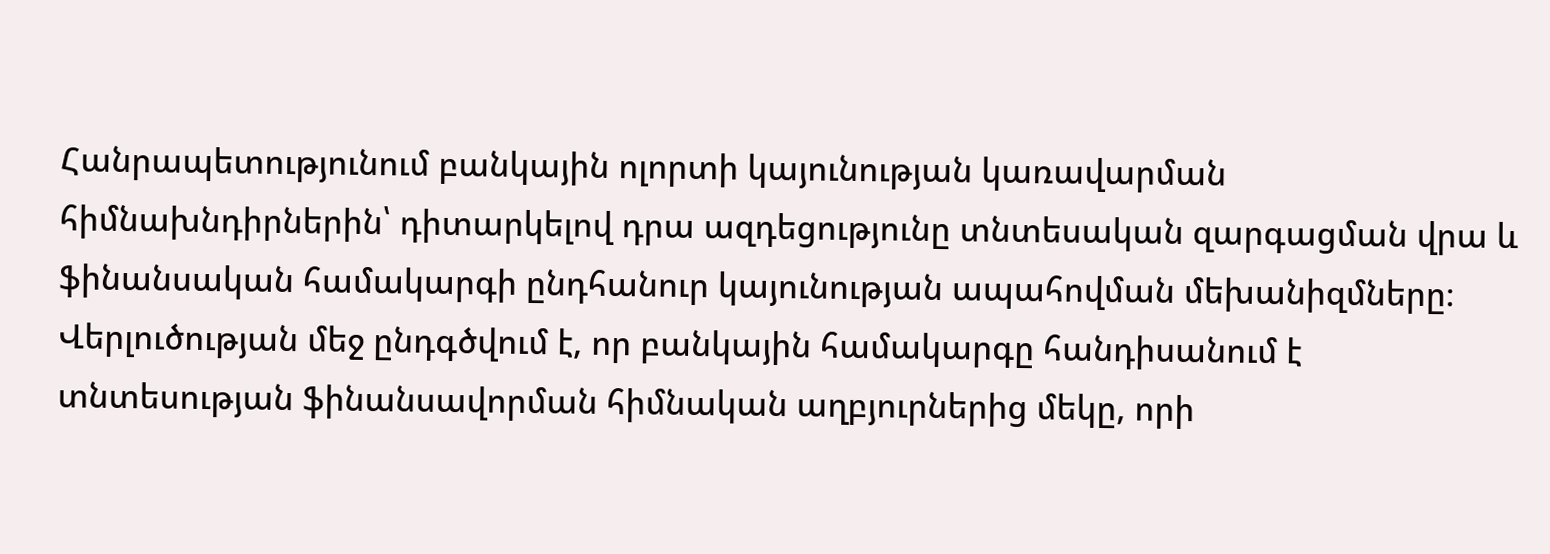Հանրապետությունում բանկային ոլորտի կայունության կառավարման հիմնախնդիրներին՝ դիտարկելով դրա ազդեցությունը տնտեսական զարգացման վրա և ֆինանսական համակարգի ընդհանուր կայունության ապահովման մեխանիզմները։ Վերլուծության մեջ ընդգծվում է, որ բանկային համակարգը հանդիսանում է տնտեսության ֆինանսավորման հիմնական աղբյուրներից մեկը, որի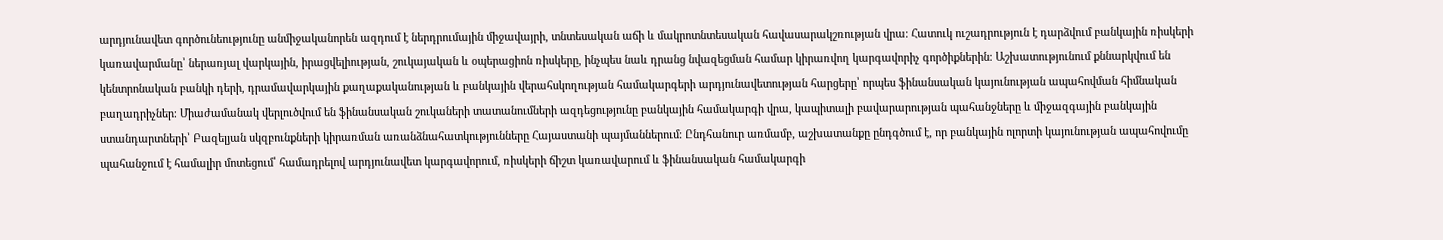արդյունավետ գործունեությունը անմիջականորեն ազդում է ներդրումային միջավայրի, տնտեսական աճի և մակրոտնտեսական հավասարակշռության վրա։ Հատուկ ուշադրություն է դարձվում բանկային ռիսկերի կառավարմանը՝ ներառյալ վարկային, իրացվելիության, շուկայական և օպերացիոն ռիսկերը, ինչպես նաև դրանց նվազեցման համար կիրառվող կարգավորիչ գործիքներին։ Աշխատությունում քննարկվում են կենտրոնական բանկի դերի, դրամավարկային քաղաքականության և բանկային վերահսկողության համակարգերի արդյունավետության հարցերը՝ որպես ֆինանսական կայունության ապահովման հիմնական բաղադրիչներ։ Միաժամանակ վերլուծվում են ֆինանսական շուկաների տատանումների ազդեցությունը բանկային համակարգի վրա, կապիտալի բավարարության պահանջները և միջազգային բանկային ստանդարտների՝ Բազելյան սկզբունքների կիրառման առանձնահատկությունները Հայաստանի պայմաններում։ Ընդհանուր առմամբ, աշխատանքը ընդգծում է, որ բանկային ոլորտի կայունության ապահովումը պահանջում է համալիր մոտեցում՝ համադրելով արդյունավետ կարգավորում, ռիսկերի ճիշտ կառավարում և ֆինանսական համակարգի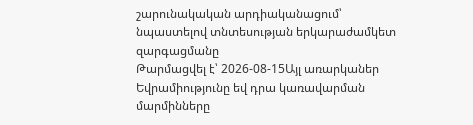շարունակական արդիականացում՝ նպաստելով տնտեսության երկարաժամկետ զարգացմանը
Թարմացվել է՝ 2026-08-15Այլ առարկաներ
Եվրամիությունը եվ դրա կառավարման մարմինները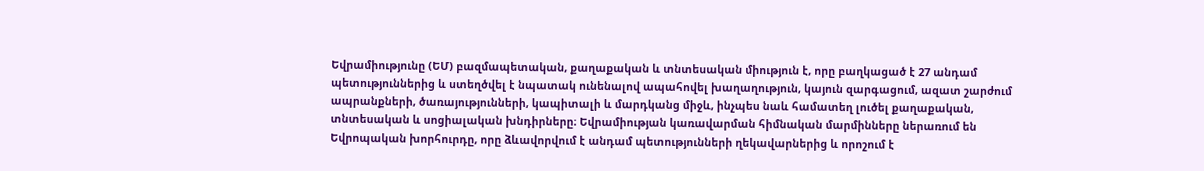Եվրամիությունը (ԵՄ) բազմապետական, քաղաքական և տնտեսական միություն է, որը բաղկացած է 27 անդամ պետություններից և ստեղծվել է նպատակ ունենալով ապահովել խաղաղություն, կայուն զարգացում, ազատ շարժում ապրանքների, ծառայությունների, կապիտալի և մարդկանց միջև, ինչպես նաև համատեղ լուծել քաղաքական, տնտեսական և սոցիալական խնդիրները։ Եվրամիության կառավարման հիմնական մարմինները ներառում են Եվրոպական խորհուրդը, որը ձևավորվում է անդամ պետությունների ղեկավարներից և որոշում է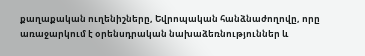քաղաքական ուղենիշները, Եվրոպական հանձնաժողովը, որը առաջարկում է օրենսդրական նախաձեռնություններ և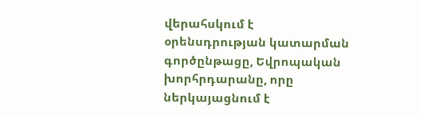վերահսկում է օրենսդրության կատարման գործընթացը, Եվրոպական խորհրդարանը, որը ներկայացնում է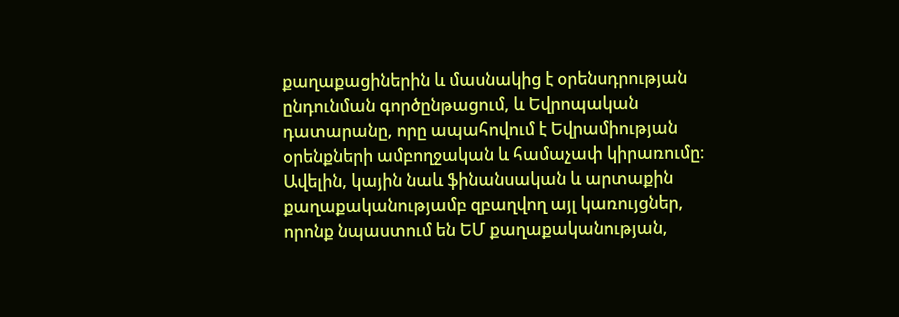քաղաքացիներին և մասնակից է օրենսդրության ընդունման գործընթացում, և Եվրոպական դատարանը, որը ապահովում է Եվրամիության օրենքների ամբողջական և համաչափ կիրառումը։ Ավելին, կային նաև ֆինանսական և արտաքին քաղաքականությամբ զբաղվող այլ կառույցներ, որոնք նպաստում են ԵՄ քաղաքականության,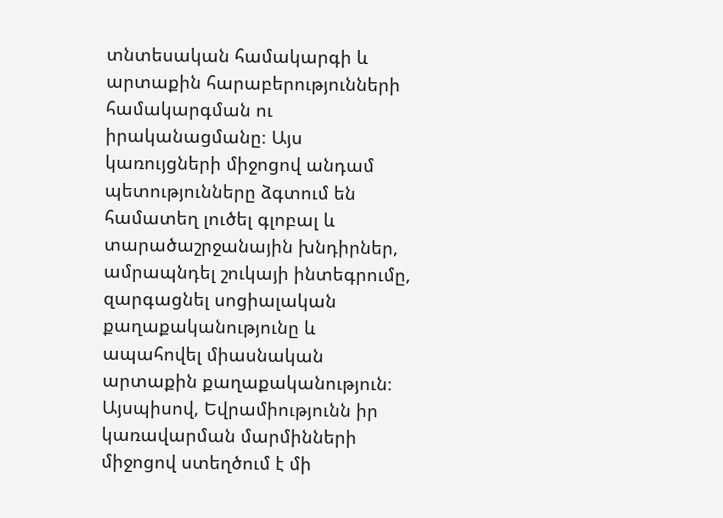տնտեսական համակարգի և արտաքին հարաբերությունների համակարգման ու իրականացմանը։ Այս կառույցների միջոցով անդամ պետությունները ձգտում են համատեղ լուծել գլոբալ և տարածաշրջանային խնդիրներ, ամրապնդել շուկայի ինտեգրումը, զարգացնել սոցիալական քաղաքականությունը և ապահովել միասնական արտաքին քաղաքականություն։ Այսպիսով, Եվրամիությունն իր կառավարման մարմինների միջոցով ստեղծում է մի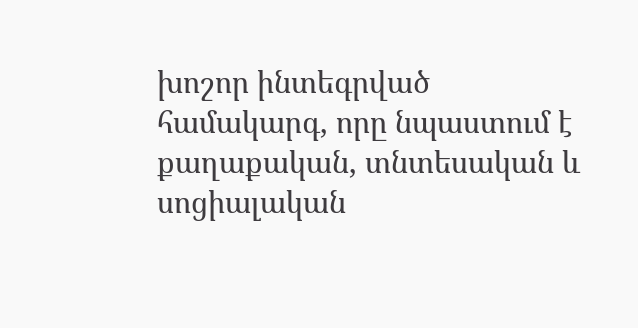խոշոր ինտեգրված համակարգ, որը նպաստում է քաղաքական, տնտեսական և սոցիալական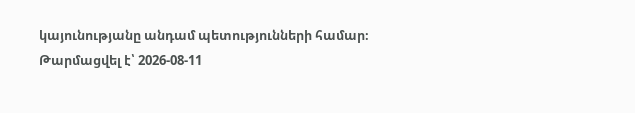կայունությանը անդամ պետությունների համար։
Թարմացվել է՝ 2026-08-11